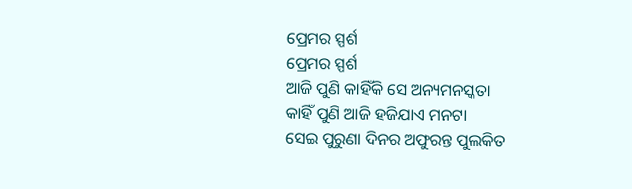ପ୍ରେମର ସ୍ପର୍ଶ
ପ୍ରେମର ସ୍ପର୍ଶ
ଆଜି ପୁଣି କାହିଁକି ସେ ଅନ୍ୟମନସ୍କତା
କାହିଁ ପୁଣି ଆଜି ହଜିଯାଏ ମନଟା
ସେଇ ପୁରୁଣା ଦିନର ଅଫୁରନ୍ତ ପୁଲକିତ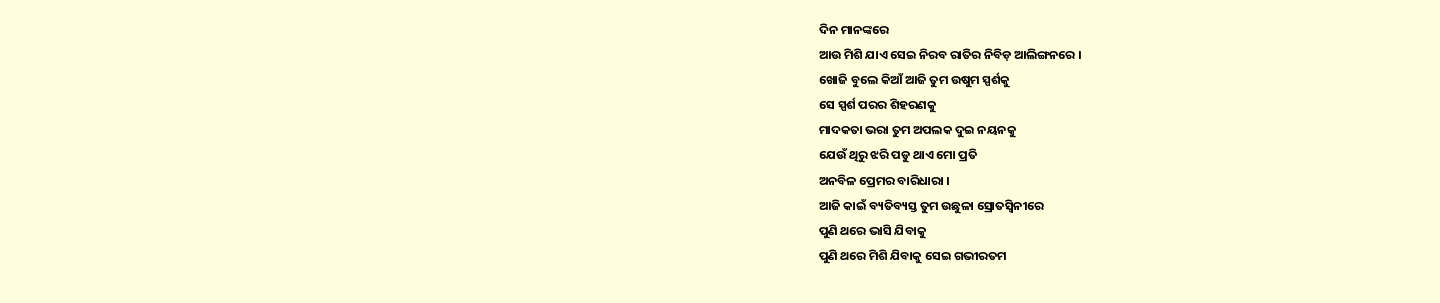ଦିନ ମାନଙ୍କରେ
ଆଉ ମିଶି ଯାଏ ସେଇ ନିରବ ରାତିର ନିବିଡ଼ ଆଲିଙ୍ଗନରେ ।
ଖୋଜି ବୁଲେ କିଆଁ ଆଜି ତୁମ ଉଷୁମ ସ୍ପର୍ଶକୁ
ସେ ସ୍ପର୍ଶ ପରର ଶିହରଣକୁ
ମାଦକତା ଭରା ତୁମ ଅପଲକ ଦୁଇ ନୟନକୁ
ଯେଉଁ ଥିରୁ ଝରି ପଡୁ ଥାଏ ମୋ ପ୍ରତି
ଅନବିଳ ପ୍ରେମର ବାରିଧାରା ।
ଆଜି କାଇଁ ବ୍ୟତିବ୍ୟସ୍ତ ତୁମ ଉଛୁଳା ସ୍ରୋତସ୍ୱିନୀରେ
ପୁଣି ଥରେ ଭାସି ଯିବାକୁ
ପୁଣି ଥରେ ମିଶି ଯିବାକୁ ସେଇ ଗଭୀରତମ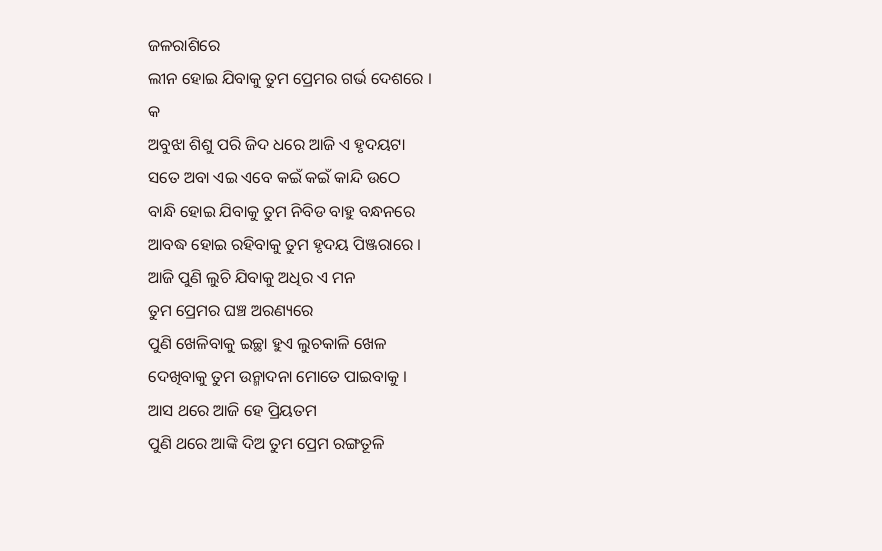ଜଳରାଶିରେ
ଲୀନ ହୋଇ ଯିବାକୁ ତୁମ ପ୍ରେମର ଗର୍ଭ ଦେଶରେ ।
କ
ଅବୁଝା ଶିଶୁ ପରି ଜିଦ ଧରେ ଆଜି ଏ ହୃଦୟଟା
ସତେ ଅବା ଏଇ ଏବେ କଇଁ କଇଁ କାନ୍ଦି ଉଠେ
ବାନ୍ଧି ହୋଇ ଯିବାକୁ ତୁମ ନିବିଡ ବାହୁ ବନ୍ଧନରେ
ଆବଦ୍ଧ ହୋଇ ରହିବାକୁ ତୁମ ହୃଦୟ ପିଞ୍ଜରାରେ ।
ଆଜି ପୁଣି ଲୁଚି ଯିବାକୁ ଅଧିର ଏ ମନ
ତୁମ ପ୍ରେମର ଘଞ୍ଚ ଅରଣ୍ୟରେ
ପୁଣି ଖେଳିବାକୁ ଇଚ୍ଛା ହୁଏ ଲୁଚକାଳି ଖେଳ
ଦେଖିବାକୁ ତୁମ ଉନ୍ମାଦନା ମୋତେ ପାଇବାକୁ ।
ଆସ ଥରେ ଆଜି ହେ ପ୍ରିୟତମ
ପୁଣି ଥରେ ଆଙ୍କି ଦିଅ ତୁମ ପ୍ରେମ ରଙ୍ଗତୂଳି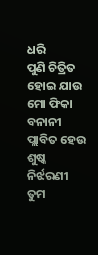ଧରି
ପୁଣି ଚିତ୍ରିତ ହୋଇ ଯାଉ ମୋ ଫିକା ବନାନୀ
ପ୍ଲାବିତ ହେଉ ଶୁଷ୍କ ନିର୍ଝରଣୀ
ତୁମ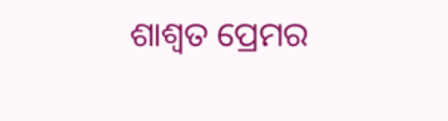ଶାଶ୍ୱତ ପ୍ରେମର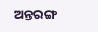ଅନ୍ତରଙ୍ଗ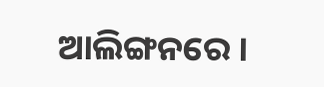ଆଲିଙ୍ଗନରେ ।